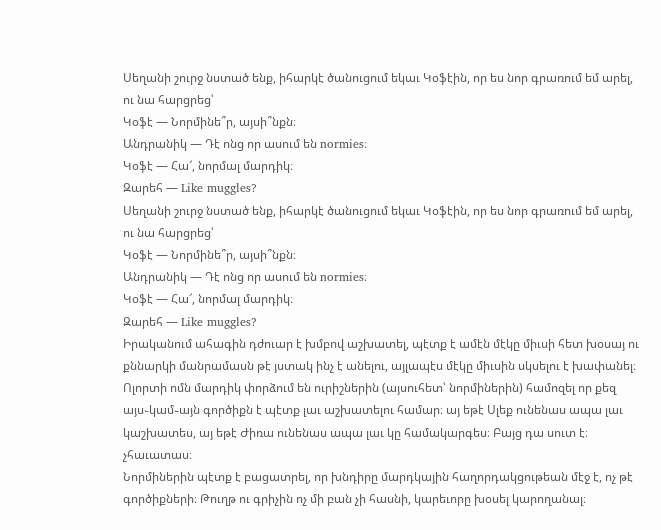Սեղանի շուրջ նստած ենք, իհարկէ ծանուցում եկաւ Կօֆէին, որ ես նոր գրառում եմ արել, ու նա հարցրեց՝
Կօֆէ — Նորմինե՞ր, այսի՞նքն։
Անդրանիկ — Դէ ոնց որ ասում են normies։
Կօֆէ — Հա՜, նորմալ մարդիկ։
Զարեհ — Like muggles?
Սեղանի շուրջ նստած ենք, իհարկէ ծանուցում եկաւ Կօֆէին, որ ես նոր գրառում եմ արել, ու նա հարցրեց՝
Կօֆէ — Նորմինե՞ր, այսի՞նքն։
Անդրանիկ — Դէ ոնց որ ասում են normies։
Կօֆէ — Հա՜, նորմալ մարդիկ։
Զարեհ — Like muggles?
Իրականում ահագին դժուար է խմբով աշխատել, պէտք է ամէն մէկը միւսի հետ խօսայ ու քննարկի մանրամասն թէ յստակ ինչ է անելու, այլապէս մէկը միւսին սկսելու է խափանել։
Ոլորտի ոմն մարդիկ փորձում են ուրիշներին (այսուհետ՝ նորմիներին) համոզել որ քեզ այս֊կամ֊այն գործիքն է պէտք լաւ աշխատելու համար։ այ եթէ Սլեք ունենաս ապա լաւ կաշխատես, այ եթէ Ժիռա ունենաս ապա լաւ կը համակարգես։ Բայց դա սուտ է։ չհաւատաս։
Նորմիներին պէտք է բացատրել, որ խնդիրը մարդկային հաղորդակցութեան մէջ է, ոչ թէ գործիքների։ Թուղթ ու գրիչին ոչ մի բան չի հասնի, կարեւորը խօսել կարողանալ։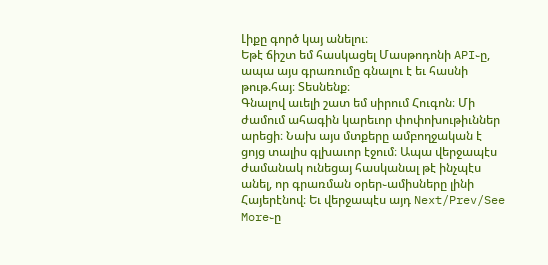Լիքը գործ կայ անելու։
Եթէ ճիշտ եմ հասկացել Մասթոդոնի API֊ը, ապա այս գրառումը գնալու է եւ հասնի թութ.հայ։ Տեսնենք։
Գնալով աւելի շատ եմ սիրում Հուգոն։ Մի ժամում ահագին կարեւոր փոփոխութիւններ արեցի։ Նախ այս մտքերը ամբողջական է ցոյց տալիս գլխաւոր էջում։ Ապա վերջապէս ժամանակ ունեցայ հասկանալ թէ ինչպէս անել, որ գրառման օրեր֊ամիսները լինի Հայերէնով։ Եւ վերջապէս այդ Next/Prev/See More֊ը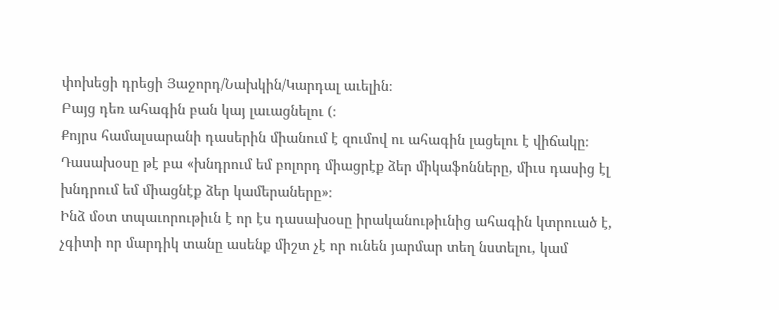փոխեցի դրեցի Յաջորդ/Նախկին/Կարդալ աւելին։
Բայց դեռ ահագին բան կայ լաւացնելու (։
Քոյրս համալսարանի դասերին միանում է զումով ու ահագին լացելու է վիճակը։
Դասախօսը թէ բա «խնդրում եմ բոլորդ միացրէք ձեր միկաֆոնները, միւս դասից էլ խնդրում եմ միացնէք ձեր կամերաները»։
Ինձ մօտ տպաւորութիւն է որ էս դասախօսը իրականութիւնից ահագին կտրուած է, չգիտի որ մարդիկ տանը ասենք միշտ չէ որ ունեն յարմար տեղ նստելու, կամ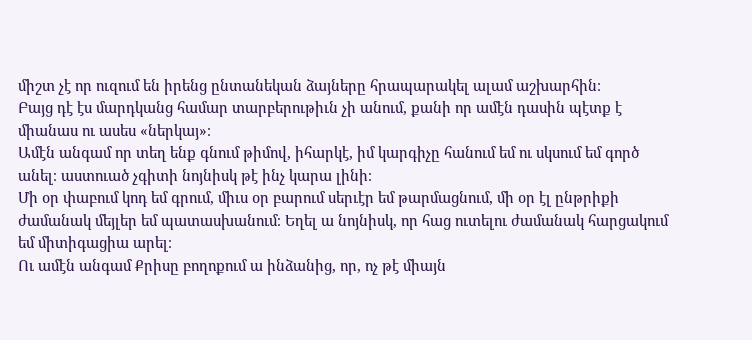միշտ չէ որ ուզում են իրենց ընտանեկան ձայները հրապարակել ալամ աշխարհին։
Բայց դէ էս մարդկանց համար տարբերութիւն չի անում, քանի որ ամէն դասին պէտք է միանաս ու ասես «ներկայ»։
Ամէն անգամ որ տեղ ենք գնում թիմով, իհարկէ, իմ կարգիչը հանում եմ ու սկսում եմ գործ անել։ աստուած չգիտի նոյնիսկ թէ ինչ կարա լինի։
Մի օր փաբում կոդ եմ գրում, միւս օր բարում սերւէր եմ թարմացնում, մի օր էլ ընթրիքի ժամանակ մեյլեր եմ պատասխանում։ Եղել ա նոյնիսկ, որ հաց ուտելու ժամանակ հարցակում եմ միտիգացիա արել։
Ու ամէն անգամ Քրիսը բողոքում ա ինձանից, որ, ոչ թէ միայն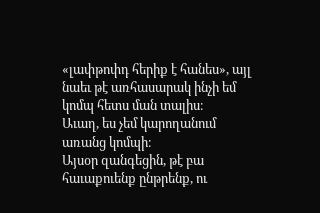«լափթոփդ հերիք է հանես», այլ նաեւ թէ առհասարակ ինչի եմ կոմպ հետս ման տալիս։
Աւաղ, ես չեմ կարողանում առանց կոմպի։
Այսօր զանգեցին, թէ բա հաւաքուենք ընթրենք, ու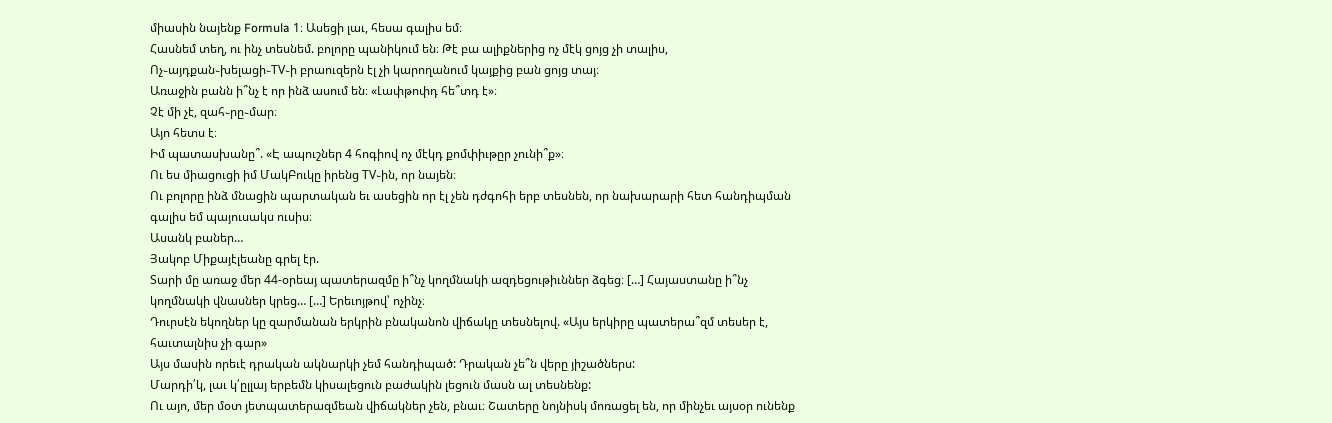միասին նայենք Formula 1։ Ասեցի լաւ, հեսա գալիս եմ։
Հասնեմ տեղ, ու ինչ տեսնեմ. բոլորը պանիկում են։ Թէ բա ալիքներից ոչ մէկ ցոյց չի տալիս, Ոչ֊այդքան֊խելացի֊TV֊ի բրաուզերն էլ չի կարողանում կայքից բան ցոյց տայ։
Առաջին բանն ի՞նչ է որ ինձ ասում են։ «Լափթոփդ հե՞տդ է»։
Չէ մի չէ, զահ֊րը֊մար։
Այո հետս է։
Իմ պատասխանը՞. «Է ապուշներ 4 հոգիով ոչ մէկդ քոմփիւթըր չունի՞ք»։
Ու ես միացուցի իմ ՄակԲուկը իրենց TV֊ին, որ նայեն։
Ու բոլորը ինձ մնացին պարտական եւ ասեցին որ էլ չեն դժգոհի երբ տեսնեն, որ նախարարի հետ հանդիպման գալիս եմ պայուսակս ուսիս։
Ասանկ բաներ…
Յակոբ Միքայէլեանը գրել էր.
Տարի մը առաջ մեր 44-օրեայ պատերազմը ի՞նչ կողմնակի ազդեցութիւններ ձգեց։ […] Հայաստանը ի՞նչ կողմնակի վնասներ կրեց… […] Երեւոյթով՝ ոչինչ։
Դուրսէն եկողներ կը զարմանան երկրին բնականոն վիճակը տեսնելով. «Այս երկիրը պատերա՞զմ տեսեր է, հաւտալնիս չի գար»
Այս մասին որեւէ դրական ակնարկի չեմ հանդիպած: Դրական չե՞ն վերը յիշածներս:
Մարդի՛կ, լաւ կ՛ըլլայ երբեմն կիսալեցուն բաժակին լեցուն մասն ալ տեսնենք:
Ու այո, մեր մօտ յետպատերազմեան վիճակներ չեն, բնաւ։ Շատերը նոյնիսկ մոռացել են, որ մինչեւ այսօր ունենք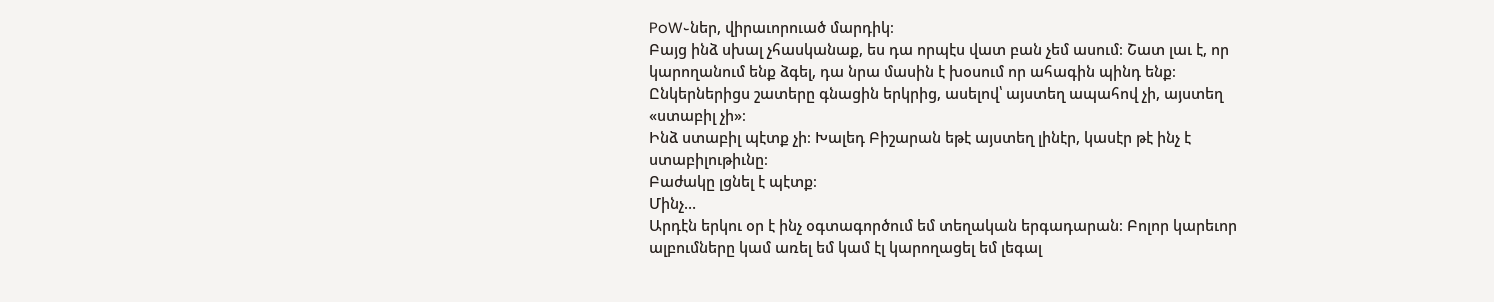PoW֊ներ, վիրաւորուած մարդիկ։
Բայց ինձ սխալ չհասկանաք, ես դա որպէս վատ բան չեմ ասում։ Շատ լաւ է, որ կարողանում ենք ձգել, դա նրա մասին է խօսում որ ահագին պինդ ենք։
Ընկերներիցս շատերը գնացին երկրից, ասելով՝ այստեղ ապահով չի, այստեղ «ստաբիլ չի»։
Ինձ ստաբիլ պէտք չի։ Խալեդ Բիշարան եթէ այստեղ լինէր, կասէր թէ ինչ է ստաբիլութիւնը։
Բաժակը լցնել է պէտք։
Մինչ…
Արդէն երկու օր է ինչ օգտագործում եմ տեղական երգադարան։ Բոլոր կարեւոր ալբումները կամ առել եմ կամ էլ կարողացել եմ լեգալ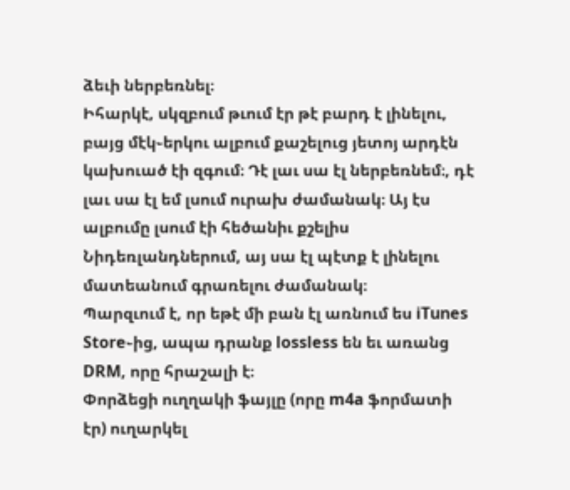ձեւի ներբեռնել։
Իհարկէ, սկզբում թւում էր թէ բարդ է լինելու, բայց մէկ֊երկու ալբում քաշելուց յետոյ արդէն կախուած էի զգում։ Դէ լաւ սա էլ ներբեռնեմ։, դէ լաւ սա էլ եմ լսում ուրախ ժամանակ։ Այ էս ալբումը լսում էի հեծանիւ քշելիս Նիդեռլանդներում, այ սա էլ պէտք է լինելու մատեանում գրառելու ժամանակ։
Պարզւում է, որ եթէ մի բան էլ առնում ես iTunes Store֊ից, ապա դրանք lossless են եւ առանց DRM, որը հրաշալի է։
Փորձեցի ուղղակի ֆայլը (որը m4a ֆորմատի էր) ուղարկել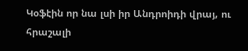Կօֆէին որ նա լսի իր Անդրոիդի վրայ, ու հրաշալի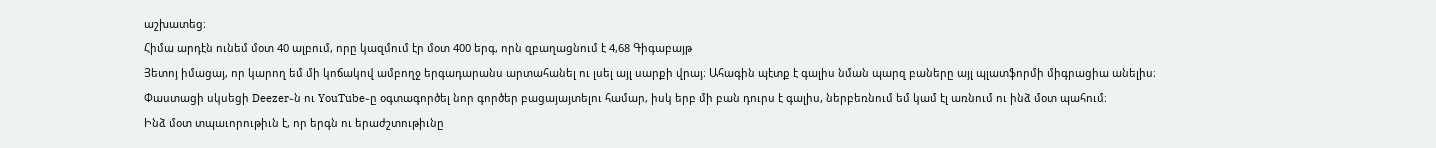աշխատեց։
Հիմա արդէն ունեմ մօտ 40 ալբում, որը կազմում էր մօտ 400 երգ, որն զբաղացնում է 4,68 Գիգաբայթ
Յետոյ իմացայ, որ կարող եմ մի կոճակով ամբողջ երգադարանս արտահանել ու լսել այլ սարքի վրայ։ Ահագին պէտք է գալիս նման պարզ բաները այլ պլատֆորմի միգրացիա անելիս։
Փաստացի սկսեցի Deezer֊ն ու YouTube֊ը օգտագործել նոր գործեր բացայայտելու համար, իսկ երբ մի բան դուրս է գալիս, ներբեռնում եմ կամ էլ առնում ու ինձ մօտ պահում։
Ինձ մօտ տպաւորութիւն է, որ երգն ու երաժշտութիւնը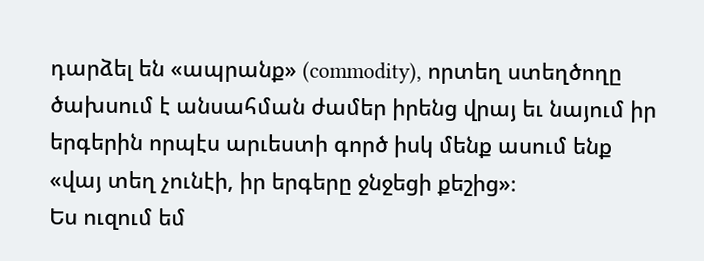դարձել են «ապրանք» (commodity), որտեղ ստեղծողը ծախսում է անսահման ժամեր իրենց վրայ եւ նայում իր երգերին որպէս արւեստի գործ իսկ մենք ասում ենք «վայ տեղ չունէի, իր երգերը ջնջեցի քեշից»։
Ես ուզում եմ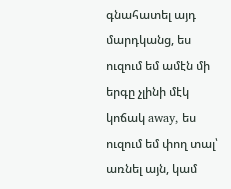գնահատել այդ մարդկանց, ես ուզում եմ ամէն մի երգը չլինի մէկ կոճակ away, ես ուզում եմ փող տալ՝ առնել այն, կամ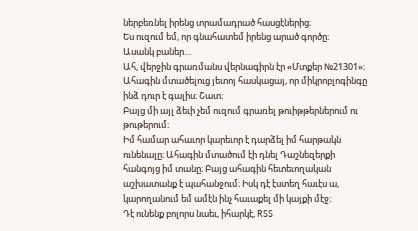ներբեռնել իրենց տրամադրած հասցէներից։
Ես ուզում եմ, որ գնահատեմ իրենց արած գործը։
Ասանկ բաներ…
Ահ, վերջին գրառմանս վերնագիրն էր «Մտքեր №21301»։ Ահագին մտածելուց յետոյ հասկացայ, որ միկրոբլոգինգը ինձ դուր է գալիս։ Շատ։
Բայց մի այլ ձեւի չեմ ուզում գրառել թուիթթերներում ու թութերում։
Իմ համար ահաւոր կարեւոր է դարձել իմ հարթակն ունենալը։ Ահագին մտածում էի դնել Դաշնեզերքի հանգոյց իմ տանը։ Բայց ահագին հետեւողական աշխատանք է պահանջում։ Իսկ դէ էստեղ հաւէս ա, կարողանում եմ ամէն ինչ հաւաքել մի կայքի մէջ։
Դէ ունենք բոլորս նաեւ, իհարկէ, RSS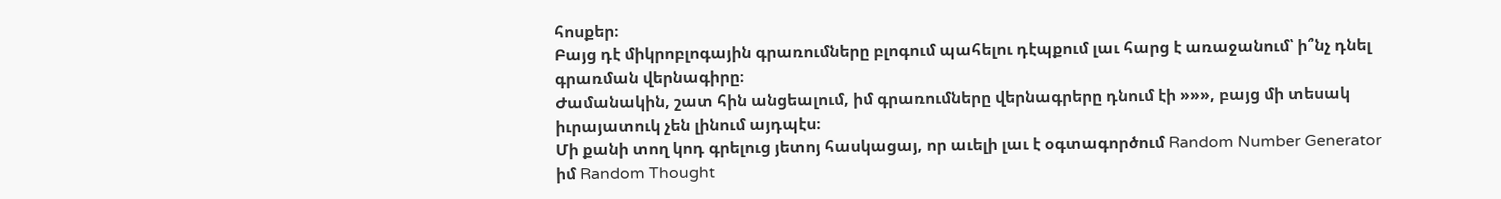հոսքեր։
Բայց դէ միկրոբլոգային գրառումները բլոգում պահելու դէպքում լաւ հարց է առաջանում՝ ի՞նչ դնել գրառման վերնագիրը։
Ժամանակին, շատ հին անցեալում, իմ գրառումները վերնագրերը դնում էի »»», բայց մի տեսակ իւրայատուկ չեն լինում այդպէս։
Մի քանի տող կոդ գրելուց յետոյ հասկացայ, որ աւելի լաւ է օգտագործում Random Number Generator իմ Random Thought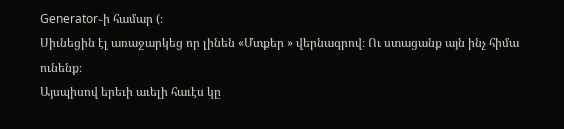Generator֊ի համար (։
Սիւնեցին էլ առաջարկեց որ լինեն «Մտքեր » վերնագրով։ Ու ստացանք այն ինչ հիմա ունենք։
Այսպիսով երեւի աւելի հաւէս կը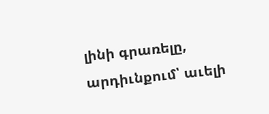լինի գրառելը, արդիւնքում՝ աւելի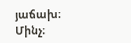յաճախ։
Մինչ։